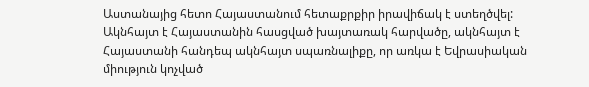Աստանայից հետո Հայաստանում հետաքրքիր իրավիճակ է ստեղծվել: Ակնհայտ է Հայաստանին հասցված խայտառակ հարվածը, ակնհայտ է Հայաստանի հանդեպ ակնհայտ սպառնալիքը, որ առկա է Եվրասիական միություն կոչված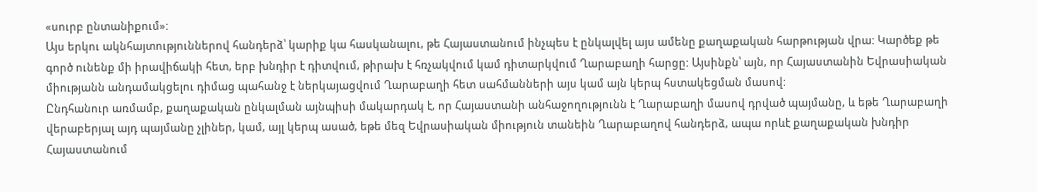«սուրբ ընտանիքում»:
Այս երկու ակնհայտություններով հանդերձ՝ կարիք կա հասկանալու, թե Հայաստանում ինչպես է ընկալվել այս ամենը քաղաքական հարթության վրա: Կարծեք թե գործ ունենք մի իրավիճակի հետ, երբ խնդիր է դիտվում, թիրախ է հռչակվում կամ դիտարկվում Ղարաբաղի հարցը: Այսինքն՝ այն, որ Հայաստանին Եվրասիական միությանն անդամակցելու դիմաց պահանջ է ներկայացվում Ղարաբաղի հետ սահմանների այս կամ այն կերպ հստակեցման մասով:
Ընդհանուր առմամբ, քաղաքական ընկալման այնպիսի մակարդակ է, որ Հայաստանի անհաջողությունն է Ղարաբաղի մասով դրված պայմանը, և եթե Ղարաբաղի վերաբերյալ այդ պայմանը չլիներ, կամ, այլ կերպ ասած, եթե մեզ Եվրասիական միություն տանեին Ղարաբաղով հանդերձ, ապա որևէ քաղաքական խնդիր Հայաստանում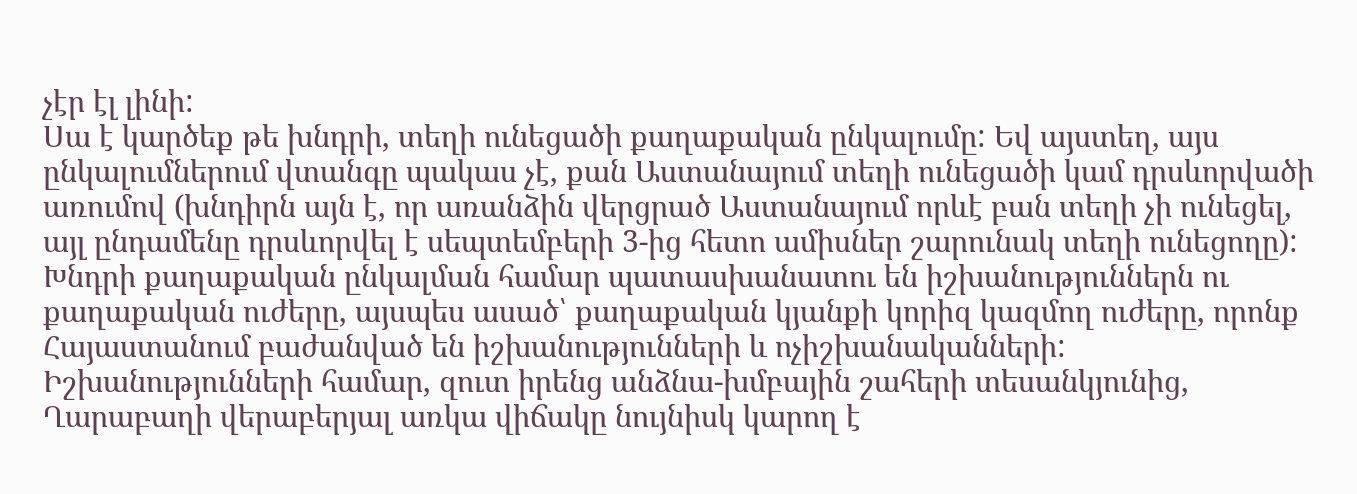չէր էլ լինի:
Սա է կարծեք թե խնդրի, տեղի ունեցածի քաղաքական ընկալումը: Եվ այստեղ, այս ընկալումներում վտանգը պակաս չէ, քան Աստանայում տեղի ունեցածի կամ դրսևորվածի առումով (խնդիրն այն է, որ առանձին վերցրած Աստանայում որևէ բան տեղի չի ունեցել, այլ ընդամենը դրսևորվել է սեպտեմբերի 3-ից հետո ամիսներ շարունակ տեղի ունեցողը): Խնդրի քաղաքական ընկալման համար պատասխանատու են իշխանություններն ու քաղաքական ուժերը, այսպես ասած՝ քաղաքական կյանքի կորիզ կազմող ուժերը, որոնք Հայաստանում բաժանված են իշխանությունների և ոչիշխանականների: Իշխանությունների համար, զուտ իրենց անձնա-խմբային շահերի տեսանկյունից, Ղարաբաղի վերաբերյալ առկա վիճակը նույնիսկ կարող է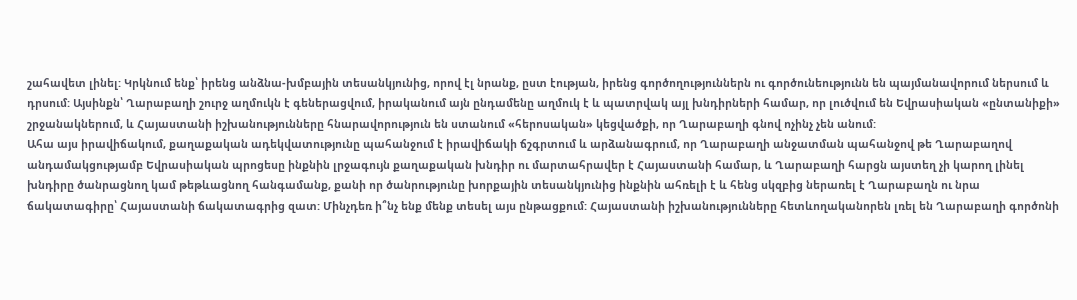շահավետ լինել: Կրկնում ենք՝ իրենց անձնա-խմբային տեսանկյունից, որով էլ նրանք, ըստ էության, իրենց գործողություններն ու գործունեությունն են պայմանավորում ներսում և դրսում: Այսինքն՝ Ղարաբաղի շուրջ աղմուկն է գեներացվում, իրականում այն ընդամենը աղմուկ է և պատրվակ այլ խնդիրների համար, որ լուծվում են Եվրասիական «ընտանիքի» շրջանակներում, և Հայաստանի իշխանությունները հնարավորություն են ստանում «հերոսական» կեցվածքի, որ Ղարաբաղի գնով ոչինչ չեն անում:
Ահա այս իրավիճակում, քաղաքական ադեկվատությունը պահանջում է իրավիճակի ճշգրտում և արձանագրում, որ Ղարաբաղի անջատման պահանջով թե Ղարաբաղով անդամակցությամբ Եվրասիական պրոցեսը ինքնին լրջագույն քաղաքական խնդիր ու մարտահրավեր է Հայաստանի համար, և Ղարաբաղի հարցն այստեղ չի կարող լինել խնդիրը ծանրացնող կամ թեթևացնող հանգամանք, քանի որ ծանրությունը խորքային տեսանկյունից ինքնին ահռելի է և հենց սկզբից ներառել է Ղարաբաղն ու նրա ճակատագիրը՝ Հայաստանի ճակատագրից զատ: Մինչդեռ ի՞նչ ենք մենք տեսել այս ընթացքում: Հայաստանի իշխանությունները հետևողականորեն լռել են Ղարաբաղի գործոնի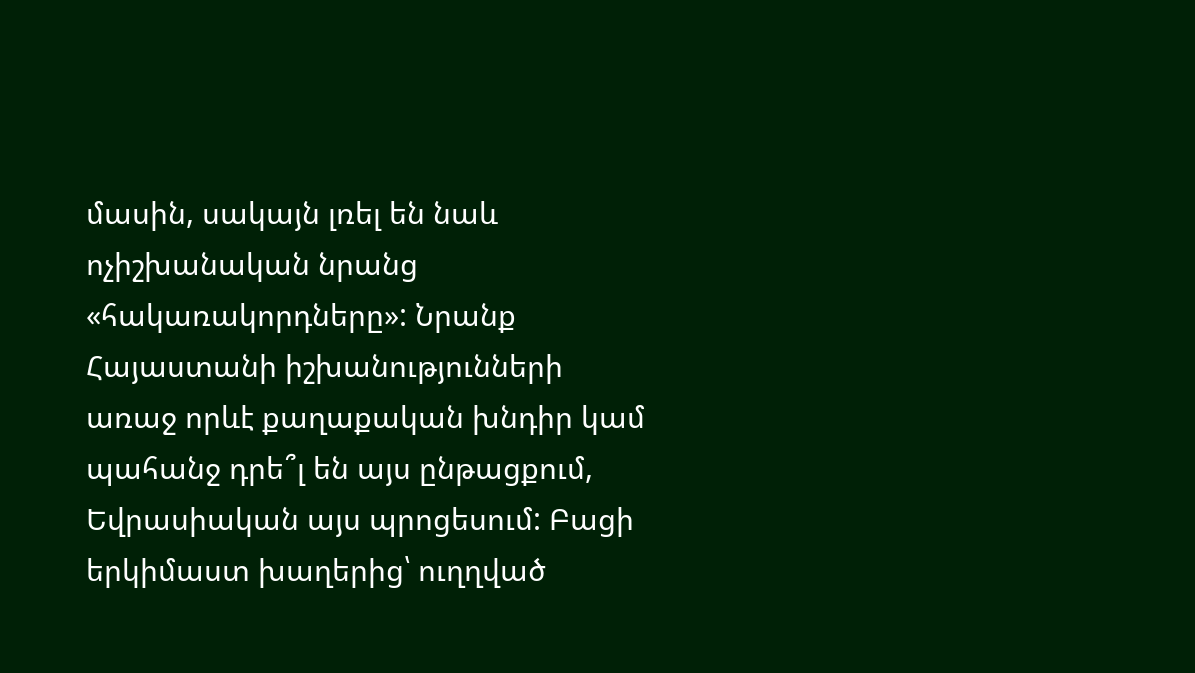մասին, սակայն լռել են նաև ոչիշխանական նրանց «հակառակորդները»: Նրանք Հայաստանի իշխանությունների առաջ որևէ քաղաքական խնդիր կամ պահանջ դրե՞լ են այս ընթացքում, Եվրասիական այս պրոցեսում: Բացի երկիմաստ խաղերից՝ ուղղված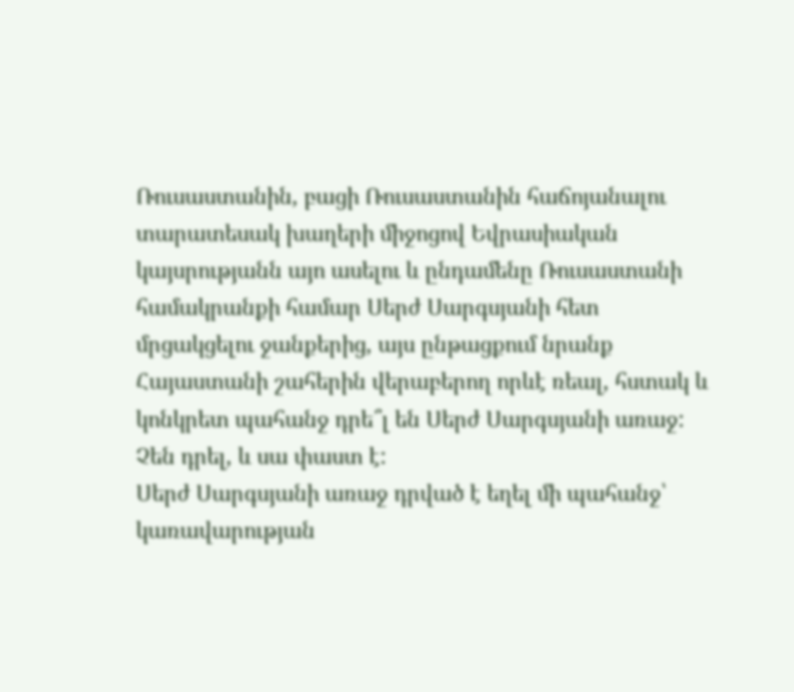Ռուսաստանին, բացի Ռուսաստանին հաճոյանալու տարատեսակ խաղերի միջոցով Եվրասիական կայսրությանն այո ասելու և ընդամենը Ռուսաստանի համակրանքի համար Սերժ Սարգսյանի հետ մրցակցելու ջանքերից, այս ընթացքում նրանք Հայաստանի շահերին վերաբերող որևէ ռեալ, հստակ և կոնկրետ պահանջ դրե՞լ են Սերժ Սարգսյանի առաջ: Չեն դրել, և սա փաստ է:
Սերժ Սարգսյանի առաջ դրված է եղել մի պահանջ՝ կառավարության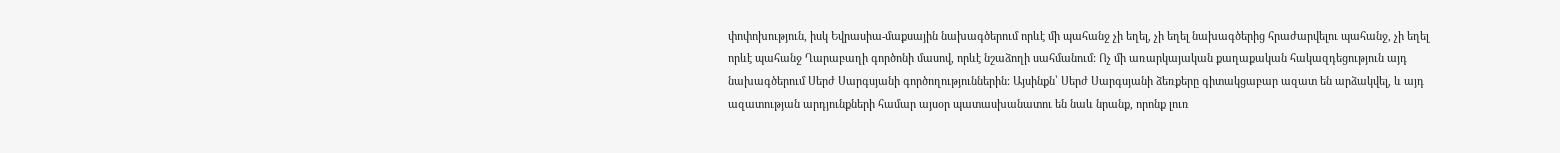փոփոխություն, իսկ Եվրասիա-մաքսային նախագծերում որևէ մի պահանջ չի եղել, չի եղել նախագծերից հրաժարվելու պահանջ, չի եղել որևէ պահանջ Ղարաբաղի գործոնի մասով, որևէ նշաձողի սահմանում: Ոչ մի առարկայական քաղաքական հակազդեցություն այդ նախագծերում Սերժ Սարգսյանի գործողություններին: Այսինքն՝ Սերժ Սարգսյանի ձեռքերը գիտակցաբար ազատ են արձակվել, և այդ ազատության արդյունքների համար այսօր պատասխանատու են նաև նրանք, որոնք լուռ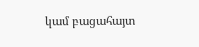կամ բացահայտ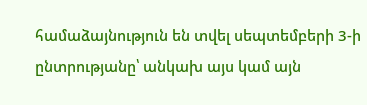համաձայնություն են տվել սեպտեմբերի 3-ի ընտրությանը՝ անկախ այս կամ այն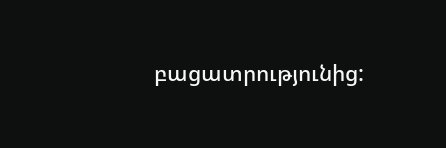բացատրությունից: